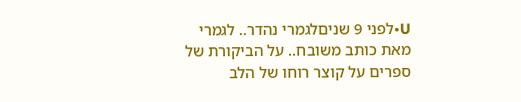U•לפני 9 שניםלגמרי נהדר.. לגמרי מאת כותב משובח.. על הביקורת של ספרים על קוצר רוחו של הלב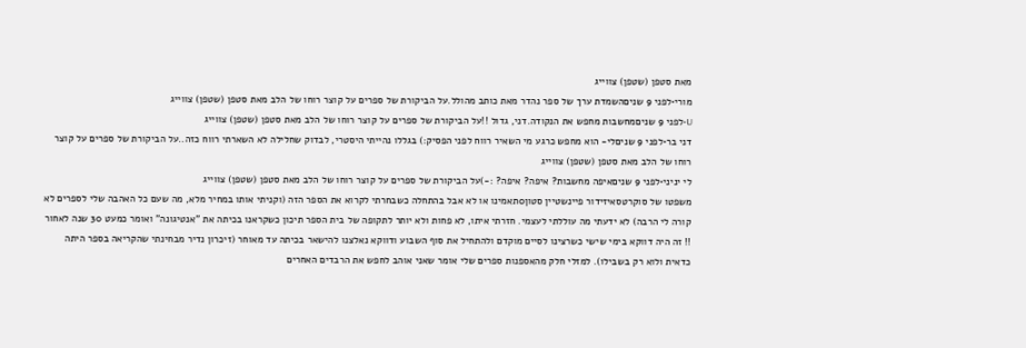מאת סטפן (שטפן) צווייג
מורי•לפני 9 שניםהשמדת ערך של ספר נהדר מאת כותב מהולל.על הביקורת של ספרים על קוצר רוחו של הלב מאת סטפן (שטפן) צווייג
U•לפני 9 שניםמחשבות מחפש את הנקודה.דני, גדול !!על הביקורת של ספרים על קוצר רוחו של הלב מאת סטפן (שטפן) צווייג
דני בר•לפני 9 שניםלי- הוא מחפש כרגע מי השאיר רווח לפני הפסיק:) בגללו נהייתי היסטרי, לבדוק שחלילה לא השארתי רווח כזה..על הביקורת של ספרים על קוצר רוחו של הלב מאת סטפן (שטפן) צווייג
לי יניני•לפני 9 שניםאיפה מחשבות? איפה? איפה? :-)על הביקורת של ספרים על קוצר רוחו של הלב מאת סטפן (שטפן) צווייג
משפטו של סוקרטסאיזידור פיינשטיין סטון0תאמינו או לא אבל בהתחלה כשבחרתי לקרוא את הספר הזה (וקניתי אותו במחיר מלא, מה שעם כל האהבה שלי לספרים לא קורה לי הרבה) לא ידעתי מה עוללתי לעצמי. חזרתי איתו, לא פחות ולא יותר לתקופה של בית הספר תיכון כשקראנו בכיתה את "אנטיגונה" ואומר כמעט 30 שנה לאחור !! זה היה דווקא בימי שישי כשרצינו לסיים מוקדם ולהתחיל את סוף השבוע ודווקא נאלצנו להישאר בכיתה עד מאוחר (זיכרון נדיר מבחינתי שהקריאה בספר היתה כדאית ולוא רק בשבילו). למזלי חלק מהאספנות ספרים שלי אומר שאני אוהב לחפש את הרבדים האחרים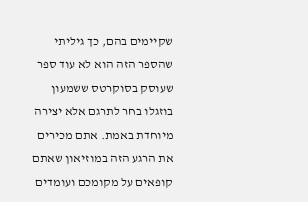שקיימים בהם, כך גיליתי שהספר הזה הוא לא עוד ספר שעוסק בסוקרטס ששמעון בוזגלו בחר לתרגם אלא יצירה מיוחדת באמת. אתם מכירים את הרגע הזה במוזיאון שאתם קופאים על מקומכם ועומדים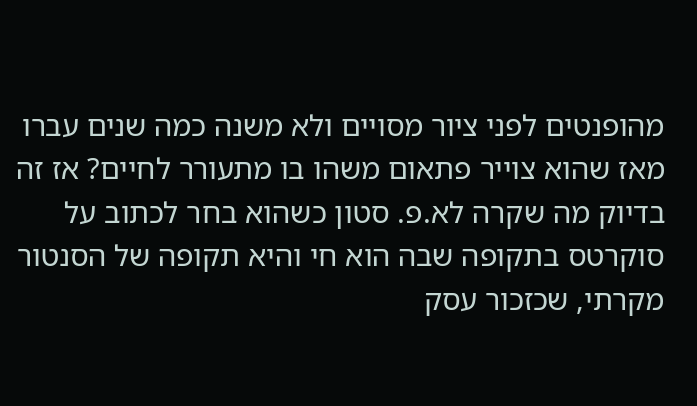מהופנטים לפני ציור מסויים ולא משנה כמה שנים עברו מאז שהוא צוייר פתאום משהו בו מתעורר לחיים? אז זה בדיוק מה שקרה לא.פ. סטון כשהוא בחר לכתוב על סוקרטס בתקופה שבה הוא חי והיא תקופה של הסנטור מקרתי, שכזכור עסק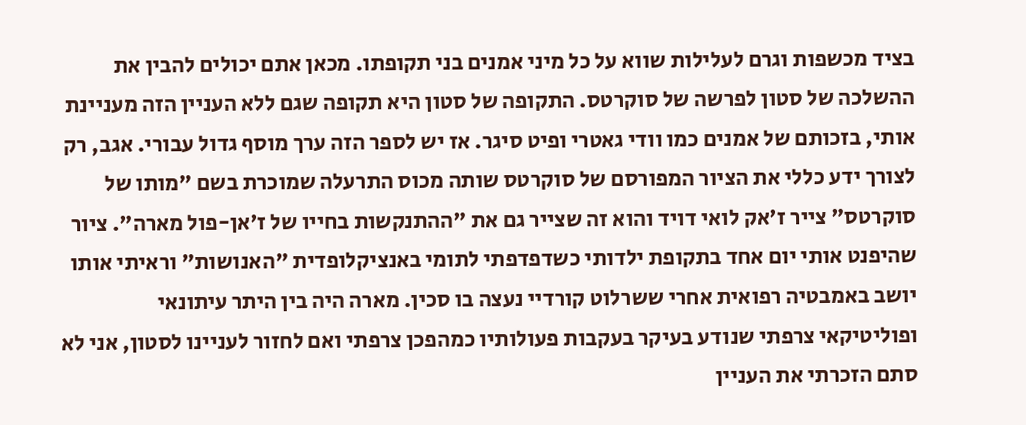בציד מכשפות וגרם לעלילות שווא על כל מיני אמנים בני תקופתו. מכאן אתם יכולים להבין את ההשלכה של סטון לפרשה של סוקרטס. התקופה של סטון היא תקופה שגם ללא העניין הזה מעניינת אותי, בזכותם של אמנים כמו וודי גאטרי ופיט סיגר. אז יש לספר הזה ערך מוסף גדול עבורי. אגב, רק לצורך ידע כללי את הציור המפורסם של סוקרטס שותה מכוס התרעלה שמוכרת בשם "מותו של סוקרטס" צייר ז'אק לואי דויד והוא זה שצייר גם את "ההתנקשות בחייו של ז'אן-פול מארה". ציור שהיפנט אותי יום אחד בתקופת ילדותי כשדפדפתי לתומי באנציקלופדית "האנושות" וראיתי אותו יושב באמבטיה רפואית אחרי ששרלוט קורדיי נעצה בו סכין. מארה היה בין היתר עיתונאי ופוליטיקאי צרפתי שנודע בעיקר בעקבות פעולותיו כמהפכן צרפתי ואם לחזור לעניינו לסטון, אני לא סתם הזכרתי את העניין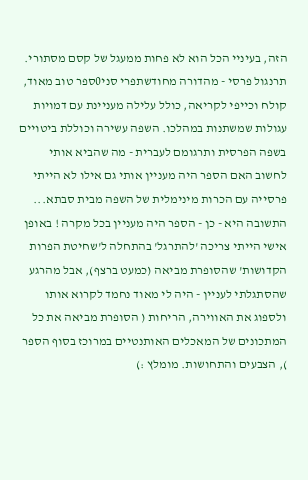הזה, בעיניי הכל הוא לא פחות ממעגל של קסם מסתורי.
תרנגול פרסי - מהדורה מחודשתפרי סני0ספר טוב מאוד, קולח וכייפי לקריאה, כולל עלילה מעניינת עם דמויות עגולות שמשתנות במהלכו. השפה עשירה וכוללת ביטויים בשפה הפרסית ותרגומם לעברית - מה שהביא אותי לחשוב האם הספר היה מעניין אותי גם אילו לא הייתי פרסייה עם הכרות מינימלית של השפה מבית סבתא... התשובה היא - כן - הספר היה מעניין בכל מקרה ! באופן אישי הייתי צריכה 'להתרגל' בהתחלה ל'שחיטת הפרות הקדושות' שהסופרת מביאה (כמעט ברצף), אבל מהרגע שהסתגלתי לעניין - היה לי מאוד נחמד לקרוא אותו ולספוג את האווירה, הריחות ( הסופרת מביאה את כל המתכונים של המאכלים האותנטיים במרוכז בסוף הספר ), הצבעים והתחושות. מומלץ :)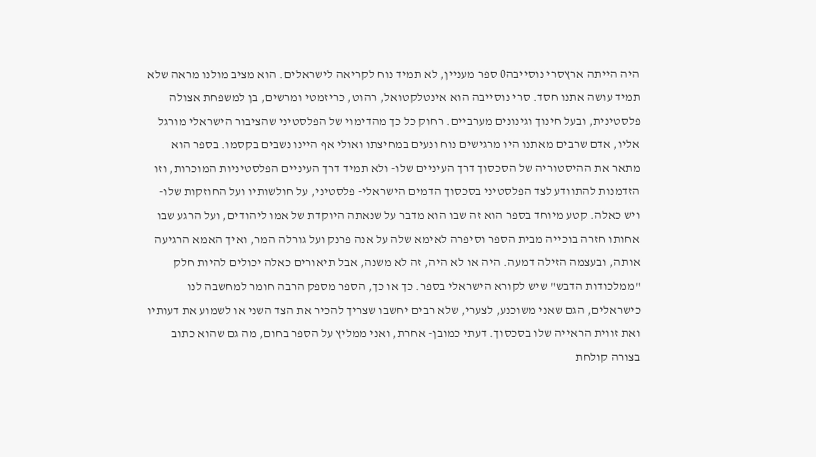היה הייתה ארץסרי נוסייבה0 ספר מעניין, לא תמיד נוח לקריאה לישראלים. הוא מציב מולנו מראה שלא תמיד עושה אתנו חסד. סרי נוסייבה הוא אינטלקטואל, רהוט, כריזמטי ומרשים, בן למשפחת אצולה פלסטינית, ובעל חינוך וגינונים מערביים. רחוק כל כך מהדימוי של הפלסטיני שהציבור הישראלי מורגל אליו, אדם שרבים מאתנו היו מרגישים נוח ונעים במחיצתו ואולי אף היינו נשבים בקסמו. בספר הוא מתאר את ההיסטוריה של הסכסוך דרך העיניים שלו- ולא תמיד דרך העיניים הפלסטיניות המוכרות, וזו הזדמנות להתוודע לצד הפלסטיני בסכסוך הדמים הישראלי- פלסטיני, על חולשותיו ועל החוזקות שלו- ויש כאלה. קטע מיוחד בספר הוא זה שבו הוא מדבר על שנאתה היוקדת של אמו ליהודים, ועל הרגע שבו אחותו חזרה בוכייה מבית הספר וסיפרה לאימא שלה על אנה פרנק ועל גורלה המר, ואיך האמא הרגיעה אותה, ובעצמה הזילה דמעה. היה או לא היה, זה לא משנה, אבל תיאורים כאלה יכולים להיות חלק "ממלכודות הדבש" שיש לקורא הישראלי בספר. כך או כך, הספר מספק הרבה חומר למחשבה לנו כישראלים, הגם שאני משוכנע, לצערי, שלא רבים יחשבו שצריך להכיר את הצד השני או לשמוע את דעותיו ואת זווית הראייה שלו בסכסוך. דעתי כמובן- אחרת, ואני ממליץ על הספר בחום, מה גם שהוא כתוב בצורה קולחת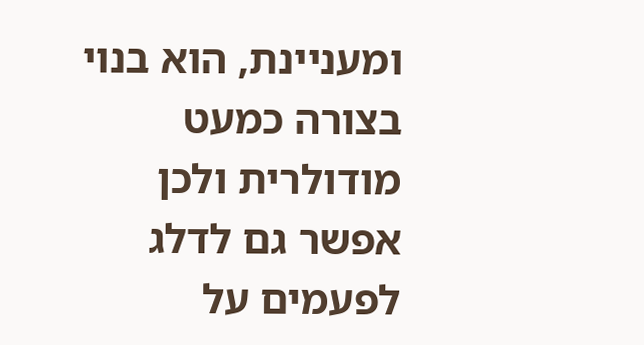ומעניינת, הוא בנוי בצורה כמעט מודולרית ולכן אפשר גם לדלג לפעמים על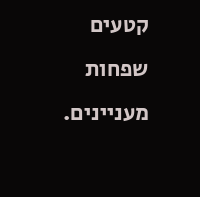קטעים שפחות מעניינים.